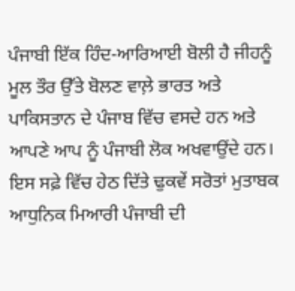ਪੰਜਾਬੀ ਇੱਕ ਹਿੰਦ-ਆਰਿਆਈ ਬੋਲੀ ਹੈ ਜੀਹਨੂੰ ਮੂਲ ਤੌਰ ਉੱਤੇ ਬੋਲਣ ਵਾਲ਼ੇ ਭਾਰਤ ਅਤੇ ਪਾਕਿਸਤਾਨ ਦੇ ਪੰਜਾਬ ਵਿੱਚ ਵਸਦੇ ਹਨ ਅਤੇ ਆਪਣੇ ਆਪ ਨੂੰ ਪੰਜਾਬੀ ਲੋਕ ਅਖਵਾਉਂਦੇ ਹਨ। ਇਸ ਸਫ਼ੇ ਵਿੱਚ ਹੇਠ ਦਿੱਤੇ ਢੁਕਵੇਂ ਸਰੋਤਾਂ ਮੁਤਾਬਕ ਆਧੁਨਿਕ ਮਿਆਰੀ ਪੰਜਾਬੀ ਦੀ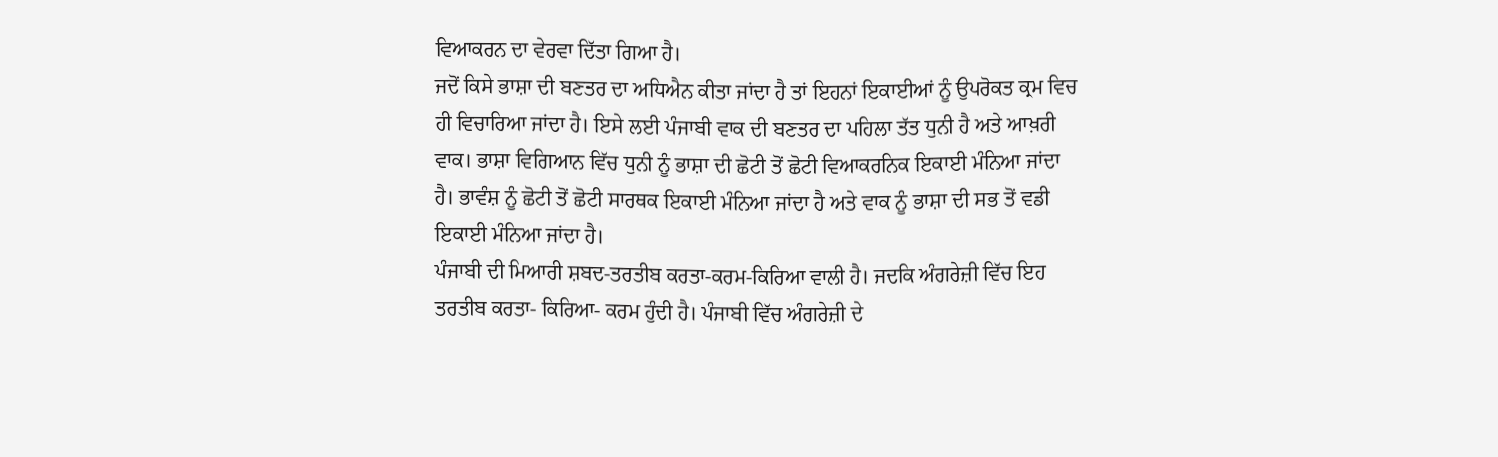ਵਿਆਕਰਨ ਦਾ ਵੇਰਵਾ ਦਿੱਤਾ ਗਿਆ ਹੈ।
ਜਦੋਂ ਕਿਸੇ ਭਾਸ਼ਾ ਦੀ ਬਣਤਰ ਦਾ ਅਧਿਐਨ ਕੀਤਾ ਜਾਂਦਾ ਹੈ ਤਾਂ ਇਹਨਾਂ ਇਕਾਈਆਂ ਨੂੰ ਉਪਰੋਕਤ ਕ੍ਰਮ ਵਿਚ ਹੀ ਵਿਚਾਰਿਆ ਜਾਂਦਾ ਹੈ। ਇਸੇ ਲਈ ਪੰਜਾਬੀ ਵਾਕ ਦੀ ਬਣਤਰ ਦਾ ਪਹਿਲਾ ਤੱਤ ਧੁਨੀ ਹੈ ਅਤੇ ਆਖ਼ਰੀ ਵਾਕ। ਭਾਸ਼ਾ ਵਿਗਿਆਨ ਵਿੱਚ ਧੁਨੀ ਨੂੰ ਭਾਸ਼ਾ ਦੀ ਛੋਟੀ ਤੋਂ ਛੋਟੀ ਵਿਆਕਰਨਿਕ ਇਕਾਈ ਮੰਨਿਆ ਜਾਂਦਾ ਹੈ। ਭਾਵੰਸ਼ ਨੂੰ ਛੋਟੀ ਤੋਂ ਛੋਟੀ ਸਾਰਥਕ ਇਕਾਈ ਮੰਨਿਆ ਜਾਂਦਾ ਹੈ ਅਤੇ ਵਾਕ ਨੂੰ ਭਾਸ਼ਾ ਦੀ ਸਭ ਤੋਂ ਵਡੀ ਇਕਾਈ ਮੰਨਿਆ ਜਾਂਦਾ ਹੈ।
ਪੰਜਾਬੀ ਦੀ ਮਿਆਰੀ ਸ਼ਬਦ-ਤਰਤੀਬ ਕਰਤਾ-ਕਰਮ-ਕਿਰਿਆ ਵਾਲੀ ਹੈ। ਜਦਕਿ ਅੰਗਰੇਜ਼ੀ ਵਿੱਚ ਇਹ ਤਰਤੀਬ ਕਰਤਾ- ਕਿਰਿਆ- ਕਰਮ ਹੁੰਦੀ ਹੈ। ਪੰਜਾਬੀ ਵਿੱਚ ਅੰਗਰੇਜ਼ੀ ਦੇ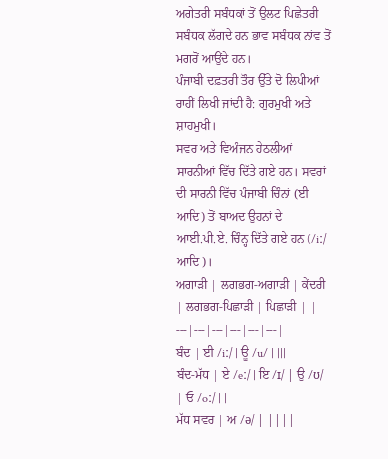ਅਗੇਤਰੀ ਸਬੰਧਕਾਂ ਤੋਂ ਉਲਟ ਪਿਛੇਤਰੀ ਸਬੰਧਕ ਲੱਗਦੇ ਹਨ ਭਾਵ ਸਬੰਧਕ ਨਾਂਵ ਤੋਂ ਮਗਰੋਂ ਆਉਂਦੇ ਹਨ।
ਪੰਜਾਬੀ ਦਫ਼ਤਰੀ ਤੌਰ ਉੱਤੇ ਦੋ ਲਿਪੀਆਂ ਰਾਹੀਂ ਲਿਖੀ ਜਾਂਦੀ ਹੈ: ਗੁਰਮੁਖੀ ਅਤੇ ਸ਼ਾਹਮੁਖੀ।
ਸਵਰ ਅਤੇ ਵਿਅੰਜਨ ਹੇਠਲੀਆਂ ਸਾਰਨੀਆਂ ਵਿੱਚ ਦਿੱਤੇ ਗਏ ਹਨ। ਸਵਰਾਂ ਦੀ ਸਾਰਨੀ ਵਿੱਚ ਪੰਜਾਬੀ ਚਿੰਨਾਂ (ਈ ਆਦਿ) ਤੋਂ ਬਾਅਦ ਉਹਨਾਂ ਦੇ ਆਈ.ਪੀ.ਏ. ਚਿੰਨ੍ਹ ਦਿੱਤੇ ਗਏ ਹਨ (/iː/ ਆਦਿ)।
ਅਗਾੜੀ | ਲਗਭਗ-ਅਗਾੜੀ | ਕੇਂਦਰੀ | ਲਗਭਗ-ਪਿਛਾੜੀ | ਪਿਛਾੜੀ | |
---|---|---|---|---|---|
ਬੰਦ | ਈ /iː/ | ਊ /u/ | |||
ਬੰਦ-ਮੱਧ | ਏ /eː/ | ਇ /ɪ/ | ਉ /ʊ/ | ਓ /oː/ | |
ਮੱਧ ਸਵਰ | ਅ /ə/ | ||||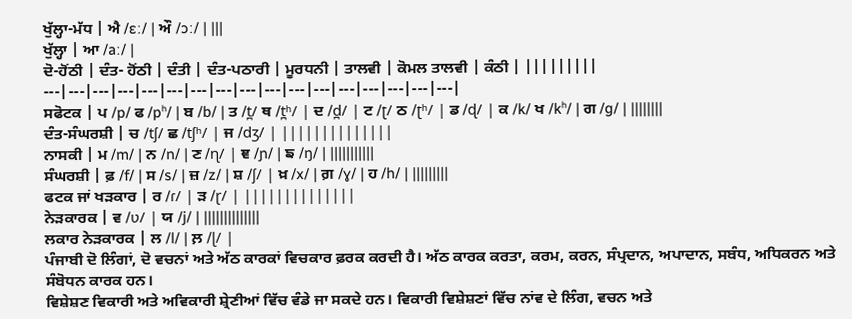ਖੁੱਲ੍ਹਾ-ਮੱਧ | ਐ /ɛː/ | ਔ /ɔː/ | |||
ਖੁੱਲ੍ਹਾ | ਆ /aː/ |
ਦੋ-ਹੋਂਠੀ | ਦੰਤ- ਹੋਂਠੀ | ਦੰਤੀ | ਦੰਤ-ਪਠਾਰੀ | ਮੂਰਧਨੀ | ਤਾਲਵੀ | ਕੋਮਲ ਤਾਲਵੀ | ਕੰਠੀ | |||||||||
---|---|---|---|---|---|---|---|---|---|---|---|---|---|---|---|---|
ਸਫੋਟਕ | ਪ /p/ ਫ /pʰ/ | ਬ /b/ | ਤ /t̪/ ਥ /t̪ʰ/ | ਦ /d̪/ | ਟ /ʈ/ ਠ /ʈʰ/ | ਡ /ɖ/ | ਕ /k/ ਖ /kʰ/ | ਗ /g/ | ||||||||
ਦੰਤ-ਸੰਘਰਸ਼ੀ | ਚ /tʃ/ ਛ /tʃʰ/ | ਜ /dʒ/ | ||||||||||||||
ਨਾਸਕੀ | ਮ /m/ | ਨ /n/ | ਣ /ɳ/ | ਞ /ɲ/ | ਙ /ŋ/ | |||||||||||
ਸੰਘਰਸ਼ੀ | ਫ਼ /f/ | ਸ /s/ | ਜ਼ /z/ | ਸ਼ /ʃ/ | ਖ਼ /x/ | ਗ਼ /ɣ/ | ਹ /h/ | |||||||||
ਫਟਕ ਜਾਂ ਖੜਕਾਰ | ਰ /ɾ/ | ੜ /ɽ/ | ||||||||||||||
ਨੇੜਕਾਰਕ | ਵ /ʋ/ | ਯ /j/ | ||||||||||||||
ਲਕਾਰ ਨੇੜਕਾਰਕ | ਲ /l/ | ਲ਼ /ɭ/ |
ਪੰਜਾਬੀ ਦੋ ਲਿੰਗਾਂ, ਦੋ ਵਚਨਾਂ ਅਤੇ ਅੱਠ ਕਾਰਕਾਂ ਵਿਚਕਾਰ ਫ਼ਰਕ ਕਰਦੀ ਹੈ। ਅੱਠ ਕਾਰਕ ਕਰਤਾ, ਕਰਮ, ਕਰਨ, ਸੰਪ੍ਰਦਾਨ, ਅਪਾਦਾਨ, ਸਬੰਧ, ਅਧਿਕਰਨ ਅਤੇ ਸੰਬੋਧਨ ਕਾਰਕ ਹਨ।
ਵਿਸ਼ੇਸ਼ਣ ਵਿਕਾਰੀ ਅਤੇ ਅਵਿਕਾਰੀ ਸ਼੍ਰੇਣੀਆਂ ਵਿੱਚ ਵੰਡੇ ਜਾ ਸਕਦੇ ਹਨ। ਵਿਕਾਰੀ ਵਿਸ਼ੇਸ਼ਣਾਂ ਵਿੱਚ ਨਾਂਵ ਦੇ ਲਿੰਗ, ਵਚਨ ਅਤੇ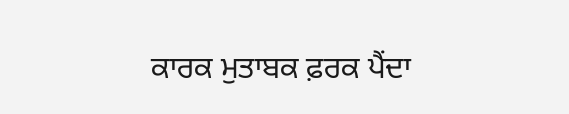ਕਾਰਕ ਮੁਤਾਬਕ ਫ਼ਰਕ ਪੈਂਦਾ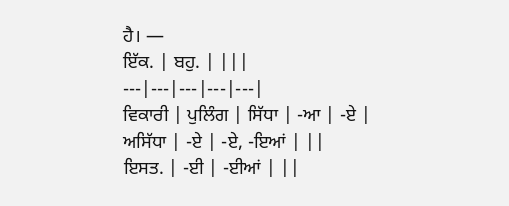ਹੈ। —
ਇੱਕ. | ਬਹੁ. | |||
---|---|---|---|---|
ਵਿਕਾਰੀ | ਪੁਲਿੰਗ | ਸਿੱਧਾ | -ਆ | -ਏ |
ਅਸਿੱਧਾ | -ਏ | -ਏ, -ਇਆਂ | ||
ਇਸਤ. | -ਈ | -ਈਆਂ | ||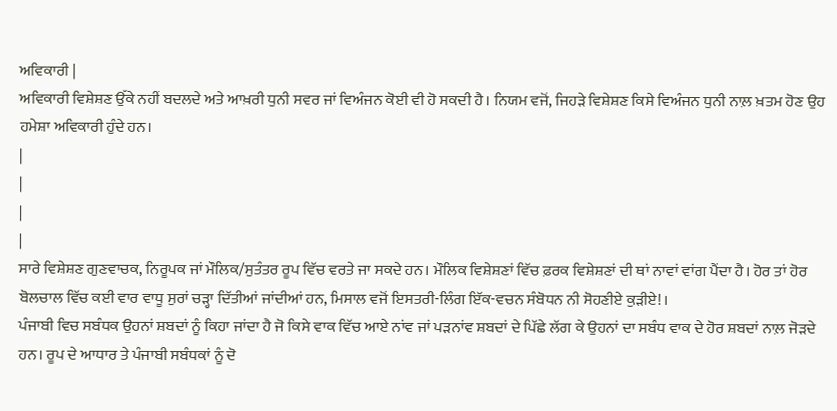ਅਵਿਕਾਰੀ |
ਅਵਿਕਾਰੀ ਵਿਸ਼ੇਸ਼ਣ ਉੱਕੇ ਨਹੀਂ ਬਦਲਦੇ ਅਤੇ ਆਖ਼ਰੀ ਧੁਨੀ ਸਵਰ ਜਾਂ ਵਿਅੰਜਨ ਕੋਈ ਵੀ ਹੋ ਸਕਦੀ ਹੈ। ਨਿਯਮ ਵਜੋਂ, ਜਿਹੜੇ ਵਿਸ਼ੇਸ਼ਣ ਕਿਸੇ ਵਿਅੰਜਨ ਧੁਨੀ ਨਾਲ਼ ਖ਼ਤਮ ਹੋਣ ਉਹ ਹਮੇਸ਼ਾ ਅਵਿਕਾਰੀ ਹੁੰਦੇ ਹਨ।
|
|
|
|
ਸਾਰੇ ਵਿਸ਼ੇਸ਼ਣ ਗੁਣਵਾਚਕ, ਨਿਰੂਪਕ ਜਾਂ ਮੌਲਿਕ/ਸੁਤੰਤਰ ਰੂਪ ਵਿੱਚ ਵਰਤੇ ਜਾ ਸਕਦੇ ਹਨ। ਮੌਲਿਕ ਵਿਸ਼ੇਸ਼ਣਾਂ ਵਿੱਚ ਫ਼ਰਕ ਵਿਸ਼ੇਸ਼ਣਾਂ ਦੀ ਥਾਂ ਨਾਵਾਂ ਵਾਂਗ ਪੈਂਦਾ ਹੈ। ਹੋਰ ਤਾਂ ਹੋਰ ਬੋਲਚਾਲ ਵਿੱਚ ਕਈ ਵਾਰ ਵਾਧੂ ਸੁਰਾਂ ਚੜ੍ਹਾ ਦਿੱਤੀਆਂ ਜਾਂਦੀਆਂ ਹਨ, ਮਿਸਾਲ ਵਜੋਂ ਇਸਤਰੀ-ਲਿੰਗ ਇੱਕ-ਵਚਨ ਸੰਬੋਧਨ ਨੀ ਸੋਹਣੀਏ ਕੁੜੀਏ!।
ਪੰਜਾਬੀ ਵਿਚ ਸਬੰਧਕ ਉਹਨਾਂ ਸ਼ਬਦਾਂ ਨੂੰ ਕਿਹਾ ਜਾਂਦਾ ਹੈ ਜੋ ਕਿਸੇ ਵਾਕ ਵਿੱਚ ਆਏ ਨਾਂਵ ਜਾਂ ਪੜਨਾਂਵ ਸ਼ਬਦਾਂ ਦੇ ਪਿੱਛੇ ਲੱਗ ਕੇ ਉਹਨਾਂ ਦਾ ਸਬੰਧ ਵਾਕ ਦੇ ਹੋਰ ਸ਼ਬਦਾਂ ਨਾਲ਼ ਜੋੜਦੇ ਹਨ। ਰੂਪ ਦੇ ਆਧਾਰ ਤੇ ਪੰਜਾਬੀ ਸਬੰਧਕਾਂ ਨੂੰ ਦੋ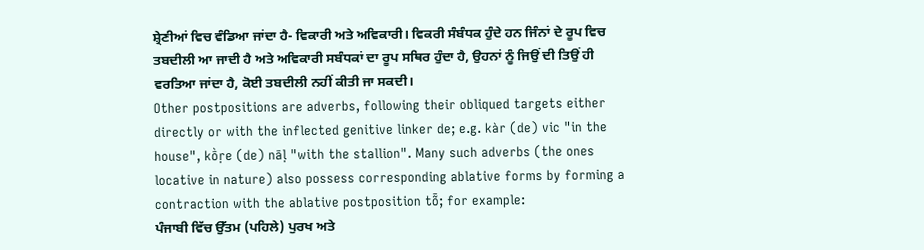ਸ਼੍ਰੇਣੀਆਂ ਵਿਚ ਵੰਡਿਆ ਜਾਂਦਾ ਹੈ- ਵਿਕਾਰੀ ਅਤੇ ਅਵਿਕਾਰੀ। ਵਿਕਰੀ ਸੰਬੰਧਕ ਹੁੰਦੇ ਹਨ ਜਿੰਨਾਂ ਦੇ ਰੂਪ ਵਿਚ ਤਬਦੀਲੀ ਆ ਜਾਦੀ ਹੈ ਅਤੇ ਅਵਿਕਾਰੀ ਸਬੰਧਕਾਂ ਦਾ ਰੂਪ ਸਥਿਰ ਹੁੰਦਾ ਹੈ, ਉਹਨਾਂ ਨੂੰ ਜਿਉਂ ਦੀ ਤਿਉਂ ਹੀ ਵਰਤਿਆ ਜਾਂਦਾ ਹੈ, ਕੋਈ ਤਬਦੀਲੀ ਨਹੀਂ ਕੀਤੀ ਜਾ ਸਕਦੀ।
Other postpositions are adverbs, following their obliqued targets either directly or with the inflected genitive linker de; e.g. kàr (de) vic "in the house", kṑṛe (de) nāḷ "with the stallion". Many such adverbs (the ones locative in nature) also possess corresponding ablative forms by forming a contraction with the ablative postposition tȭ; for example:
ਪੰਜਾਬੀ ਵਿੱਚ ਉੱਤਮ (ਪਹਿਲੇ) ਪੁਰਖ ਅਤੇ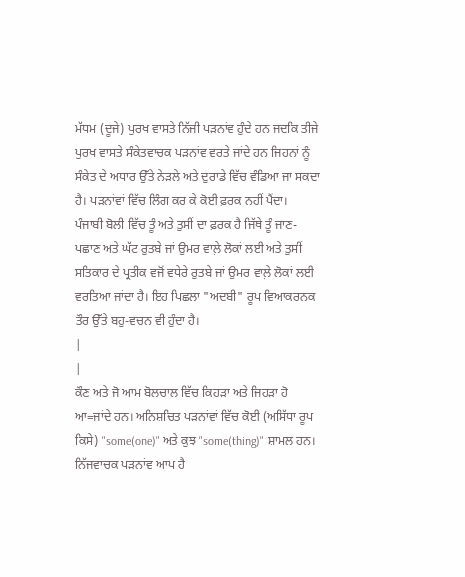ਮੱਧਮ (ਦੂਜੇ) ਪੁਰਖ ਵਾਸਤੇ ਨਿੱਜੀ ਪੜਨਾਂਵ ਹੁੰਦੇ ਹਨ ਜਦਕਿ ਤੀਜੇ ਪੁਰਖ ਵਾਸਤੇ ਸੰਕੇਤਵਾਚਕ ਪੜਨਾਂਵ ਵਰਤੇ ਜਾਂਦੇ ਹਨ ਜਿਹਨਾਂ ਨੂੰ ਸੰਕੇਤ ਦੇ ਅਧਾਰ ਉੱਤੇ ਨੇੜਲੇ ਅਤੇ ਦੁਰਾਡੇ ਵਿੱਚ ਵੰਡਿਆ ਜਾ ਸਕਦਾ ਹੈ। ਪੜਨਾਂਵਾਂ ਵਿੱਚ ਲਿੰਗ ਕਰ ਕੇ ਕੋਈ ਫ਼ਰਕ ਨਹੀਂ ਪੈਂਦਾ।
ਪੰਜਾਬੀ ਬੋਲੀ ਵਿੱਚ ਤੂੰ ਅਤੇ ਤੁਸੀਂ ਦਾ ਫ਼ਰਕ ਹੈ ਜਿੱਥੇ ਤੂੰ ਜਾਣ-ਪਛਾਣ ਅਤੇ ਘੱਟ ਰੁਤਬੇ ਜਾਂ ਉਮਰ ਵਾਲ਼ੇ ਲੋਕਾਂ ਲਈ ਅਤੇ ਤੁਸੀਂ ਸਤਿਕਾਰ ਦੇ ਪ੍ਰਤੀਕ ਵਜੋਂ ਵਧੇਰੇ ਰੁਤਬੇ ਜਾਂ ਉਮਰ ਵਾਲ਼ੇ ਲੋਕਾਂ ਲਈ ਵਰਤਿਆ ਜਾਂਦਾ ਹੈ। ਇਹ ਪਿਛਲਾ "ਅਦਬੀ" ਰੂਪ ਵਿਆਕਰਨਕ ਤੌਰ ਉੱਤੇ ਬਹੁ-ਵਚਨ ਵੀ ਹੁੰਦਾ ਹੈ।
|
|
ਕੌਣ ਅਤੇ ਜੋ ਆਮ ਬੋਲਚਾਲ ਵਿੱਚ ਕਿਹੜਾ ਅਤੇ ਜਿਹੜਾ ਹੋ ਆ=ਜਾਂਦੇ ਹਨ। ਅਨਿਸ਼ਚਿਤ ਪੜਨਾਂਵਾਂ ਵਿੱਚ ਕੋਈ (ਅਸਿੱਧਾ ਰੂਪ ਕਿਸੇ) "some(one)" ਅਤੇ ਕੁਝ "some(thing)" ਸ਼ਾਮਲ ਹਨ। ਨਿੱਜਵਾਚਕ ਪੜਨਾਂਵ ਆਪ ਹੈ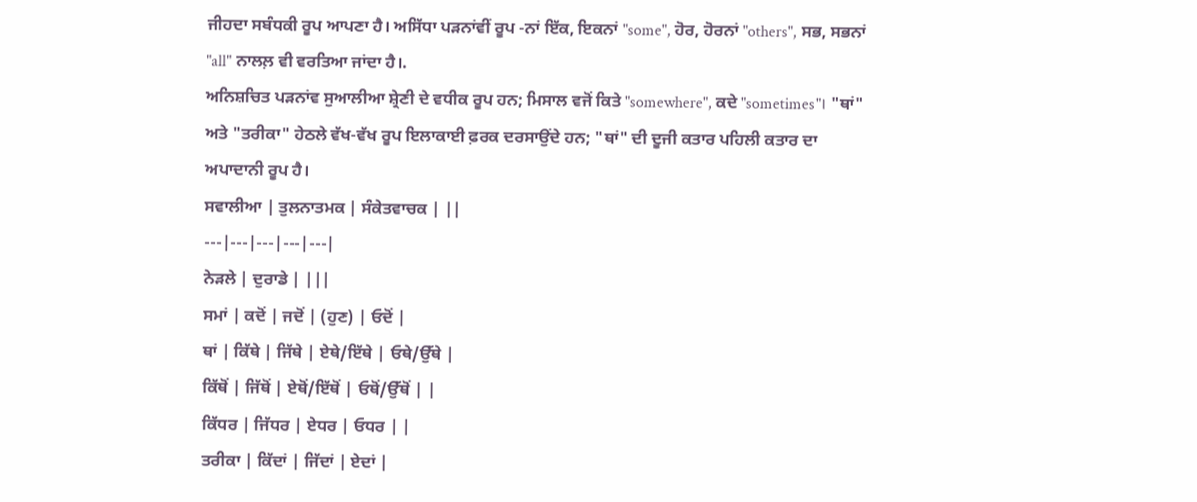ਜੀਹਦਾ ਸਬੰਧਕੀ ਰੂਪ ਆਪਣਾ ਹੈ। ਅਸਿੱਧਾ ਪੜਨਾਂਵੀਂ ਰੂਪ -ਨਾਂ ਇੱਕ, ਇਕਨਾਂ "some", ਹੋਰ, ਹੋਰਨਾਂ "others", ਸਭ, ਸਭਨਾਂ "all" ਨਾਲਲ਼ ਵੀ ਵਰਤਿਆ ਜਾਂਦਾ ਹੈ।.
ਅਨਿਸ਼ਚਿਤ ਪੜਨਾਂਵ ਸੁਆਲੀਆ ਸ਼੍ਰੇਣੀ ਦੇ ਵਧੀਕ ਰੂਪ ਹਨ; ਮਿਸਾਲ ਵਜੋਂ ਕਿਤੇ "somewhere", ਕਦੇ "sometimes"। "ਥਾਂ" ਅਤੇ "ਤਰੀਕਾ" ਹੇਠਲੇ ਵੱਖ-ਵੱਖ ਰੂਪ ਇਲਾਕਾਈ ਫ਼ਰਕ ਦਰਸਾਉਂਦੇ ਹਨ; "ਥਾਂ" ਦੀ ਦੂਜੀ ਕਤਾਰ ਪਹਿਲੀ ਕਤਾਰ ਦਾ ਅਪਾਦਾਨੀ ਰੂਪ ਹੈ।
ਸਵਾਲੀਆ | ਤੁਲਨਾਤਮਕ | ਸੰਕੇਤਵਾਚਕ | ||
---|---|---|---|---|
ਨੇੜਲੇ | ਦੁਰਾਡੇ | |||
ਸਮਾਂ | ਕਦੋਂ | ਜਦੋਂ | (ਹੁਣ) | ਓਦੋਂ |
ਥਾਂ | ਕਿੱਥੇ | ਜਿੱਥੇ | ਏਥੇ/ਇੱਥੇ | ਓਥੇ/ਉੱਥੇ |
ਕਿੱਥੋਂ | ਜਿੱਥੋਂ | ਏਥੋਂ/ਇੱਥੋਂ | ਓਥੋਂ/ਉੱਥੋਂ | |
ਕਿੱਧਰ | ਜਿੱਧਰ | ਏਧਰ | ਓਧਰ | |
ਤਰੀਕਾ | ਕਿੱਦਾਂ | ਜਿੱਦਾਂ | ਏਦਾਂ |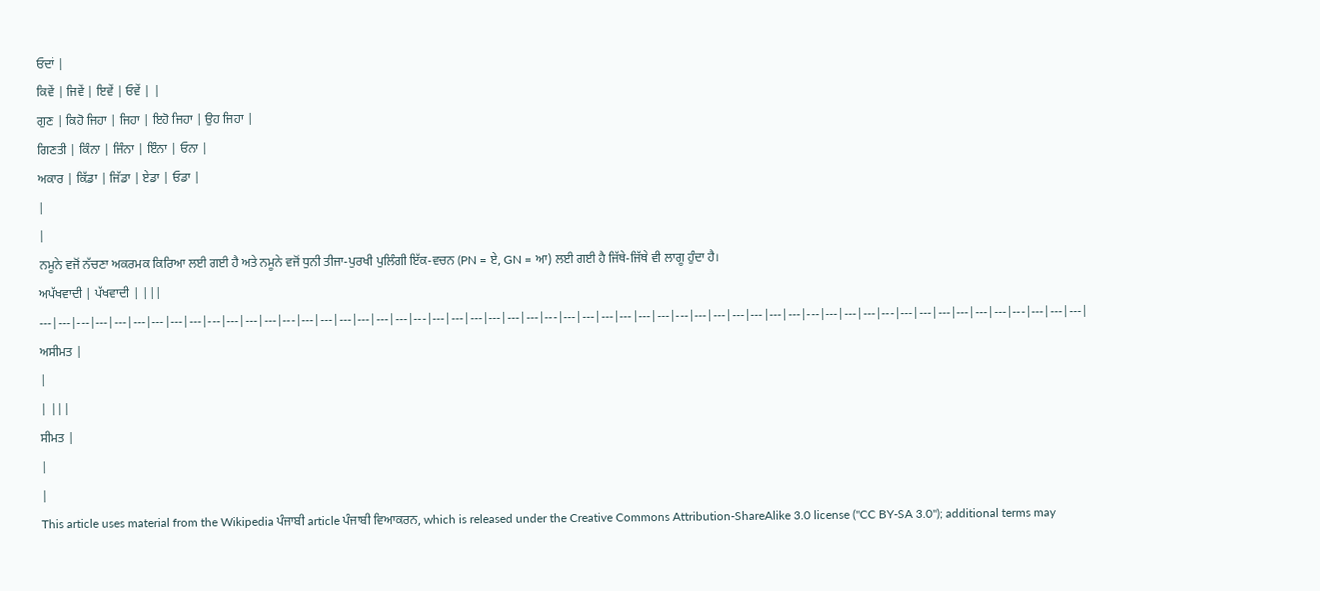ਓਦਾਂ |
ਕਿਵੇਂ | ਜਿਵੇਂ | ਇਵੇਂ | ਓਵੇਂ | |
ਗੁਣ | ਕਿਹੋ ਜਿਹਾ | ਜਿਹਾ | ਇਹੋ ਜਿਹਾ | ਉਹ ਜਿਹਾ |
ਗਿਣਤੀ | ਕਿੰਨਾ | ਜਿੰਨਾ | ਇੰਨਾ | ਓਨਾ |
ਅਕਾਰ | ਕਿੱਡਾ | ਜਿੱਡਾ | ਏਡਾ | ਓਡਾ |
|
|
ਨਮੂਨੇ ਵਜੋਂ ਨੱਚਣਾ ਅਕਰਮਕ ਕਿਰਿਆ ਲਈ ਗਈ ਹੈ ਅਤੇ ਨਮੂਨੇ ਵਜੋਂ ਧੁਨੀ ਤੀਜਾ-ਪੁਰਖੀ ਪੁਲਿੰਗੀ ਇੱਕ-ਵਚਨ (PN = ਏ, GN = ਆ) ਲਈ ਗਈ ਹੈ ਜਿੱਥੇ-ਜਿੱਥੇ ਵੀ ਲਾਗੂ ਹੁੰਦਾ ਹੈ।
ਅਪੱਖਵਾਦੀ | ਪੱਖਵਾਦੀ | |||
---|---|---|---|---|---|---|---|---|---|---|---|---|---|---|---|---|---|---|---|---|---|---|---|---|---|---|---|---|---|---|---|---|---|---|---|---|---|---|---|---|---|---|---|---|---|---|---|---|---|---|---|---|---|---|---|
ਅਸੀਮਤ |
|
| |||
ਸੀਮਤ |
|
|
This article uses material from the Wikipedia ਪੰਜਾਬੀ article ਪੰਜਾਬੀ ਵਿਆਕਰਨ, which is released under the Creative Commons Attribution-ShareAlike 3.0 license ("CC BY-SA 3.0"); additional terms may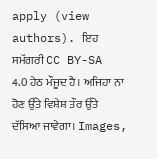apply (view authors). ਇਹ ਸਮੱਗਰੀ CC BY-SA 4.0 ਹੇਠ ਮੌਜੂਦ ਹੈ। ਅਜਿਹਾ ਨਾ ਹੋਣ ਉੱਤੇ ਵਿਸ਼ੇਸ਼ ਤੌਰ ਉੱਤੇ ਦੱਸਿਆ ਜਾਵੇਗਾ। Images,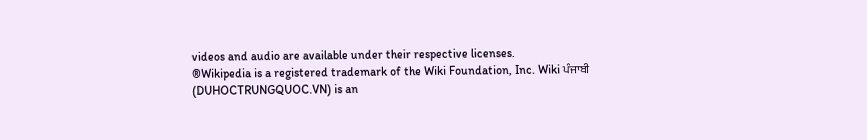videos and audio are available under their respective licenses.
®Wikipedia is a registered trademark of the Wiki Foundation, Inc. Wiki ਪੰਜਾਬੀ (DUHOCTRUNGQUOC.VN) is an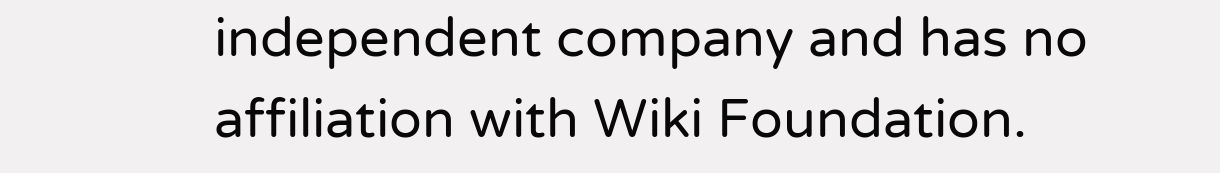independent company and has no affiliation with Wiki Foundation.